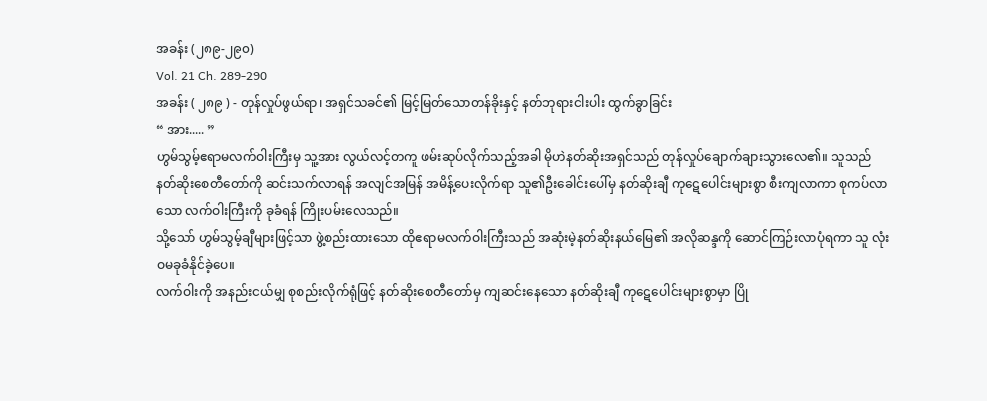အခန်း (၂၈၉-၂၉၀)
Vol. 21 Ch. 289-290
အခန်း ( ၂၈၉ ) - တုန်လှုပ်ဖွယ်ရာ၊ အရှင်သခင်၏ မြင့်မြတ်သောတန်ခိုးနှင့် နတ်ဘုရားငါးပါး ထွက်ခွာခြင်း
“ အား..... ”
ဟွမ်သွမ့်ဧရာမလက်ဝါးကြီးမှ သူ့အား လွယ်လင့်တကူ ဖမ်းဆုပ်လိုက်သည့်အခါ မိုဟဲနတ်ဆိုးအရှင်သည် တုန်လှုပ်ချောက်ချားသွားလေ၏။ သူသည် နတ်ဆိုးစေတီတော်ကို ဆင်းသက်လာရန် အလျင်အမြန် အမိန့်ပေးလိုက်ရာ သူ၏ဦးခေါင်းပေါ်မှ နတ်ဆိုးချီ ကုဋေပေါင်းများစွာ စီးကျလာကာ စုကပ်လာသော လက်ဝါးကြီးကို ခုခံရန် ကြိုးပမ်းလေသည်။
သို့သော် ဟွမ်သွမ့်ချီများဖြင့်သာ ဖွဲ့စည်းထားသော ထိုဧရာမလက်ဝါးကြီးသည် အဆုံးမဲ့နတ်ဆိုးနယ်မြေ၏ အလိုဆန္ဒကို ဆောင်ကြဉ်းလာပုံရကာ သူ လုံးဝမခုခံနိုင်ခဲ့ပေ။
လက်ဝါးကို အနည်းငယ်မျှ စုစည်းလိုက်ရုံဖြင့် နတ်ဆိုးစေတီတော်မှ ကျဆင်းနေသော နတ်ဆိုးချီ ကုဋေပေါင်းများစွာမှာ ပြို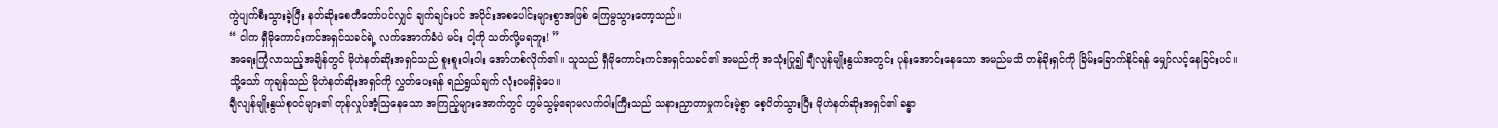ကွဲပျက်စီးသွားခဲ့ပြီး နတ်ဆိုးစေတီတော်ပင်လျှင် ချက်ချင်းပင် အပိုင်းအစပေါင်းများစွာအဖြစ် ကြေမွသွားတော့သည်။
“ ငါက ရှီမိုကောင်းကင်အရှင်သခင်ရဲ့ လက်အောက်ခံပဲ မင်း ငါ့ကို သတ်လို့မရဘူး! ”
အရေးကြုံလာသည့်အချိန်တွင် မိုဟဲနတ်ဆိုးအရှင်သည် စူးစူးဝါးဝါး အော်ဟစ်လိုက်၏။ သူသည် ရှီမိုကောင်းကင်အရှင်သခင်၏ အမည်ကို အသုံးပြု၍ ချီလျန်မျိုးနွယ်အတွင်း ပုန်းအောင်းနေသော အမည်မသိ တန်ခိုးရှင်ကို ခြိမ်းခြောက်နိုင်ရန် မျှော်လင့်နေခြင်းပင်။
သို့သော် ကုချန်သည် မိုဟဲနတ်ဆိုးအရှင်ကို လွှတ်ပေးရန် ရည်ရွယ်ချက် လုံးဝမရှိခဲ့ပေ။
ချီလျန်မျိုးနွယ်စုဝင်များ၏ တုန်လှုပ်အံ့သြနေသော အကြည့်များအောက်တွင် ဟွမ်သွမ့်ဧရာမလက်ဝါးကြီးသည် သနားညှာတာမှုကင်းမဲ့စွာ စေ့ပိတ်သွားပြီး မိုဟဲနတ်ဆိုးအရှင်၏ ခန္ဓာ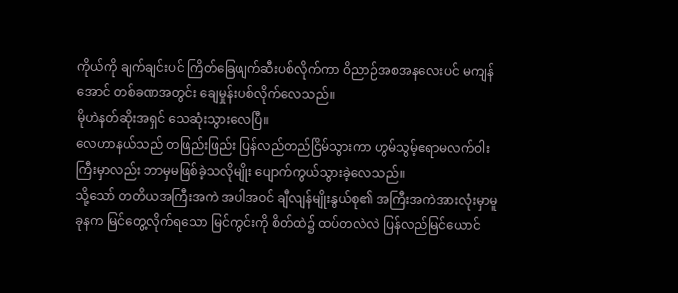ကိုယ်ကို ချက်ချင်းပင် ကြိတ်ခြေဖျက်ဆီးပစ်လိုက်ကာ ဝိညာဉ်အစအနလေးပင် မကျန်အောင် တစ်ခဏအတွင်း ချေမှုန်းပစ်လိုက်လေသည်။
မိုဟဲနတ်ဆိုးအရှင် သေဆုံးသွားလေပြီ။
လေဟာနယ်သည် တဖြည်းဖြည်း ပြန်လည်တည်ငြိမ်သွားကာ ဟွမ်သွမ့်ဧရာမလက်ဝါးကြီးမှာလည်း ဘာမှမဖြစ်ခဲ့သလိုမျိုး ပျောက်ကွယ်သွားခဲ့လေသည်။
သို့သော် တတိယအကြီးအကဲ အပါအဝင် ချီလျန်မျိုးနွယ်စု၏ အကြီးအကဲအားလုံးမှာမူ ခုနက မြင်တွေ့လိုက်ရသော မြင်ကွင်းကို စိတ်ထဲ၌ ထပ်တလဲလဲ ပြန်လည်မြင်ယောင်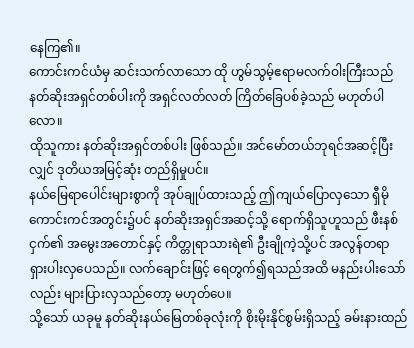နေကြ၏။
ကောင်းကင်ယံမှ ဆင်းသက်လာသော ထို ဟွမ်သွမ့်ဧရာမလက်ဝါးကြီးသည် နတ်ဆိုးအရှင်တစ်ပါးကို အရှင်လတ်လတ် ကြိတ်ခြေပစ်ခဲ့သည် မဟုတ်ပါလော။
ထိုသူကား နတ်ဆိုးအရှင်တစ်ပါး ဖြစ်သည်။ အင်မော်တယ်ဘုရင်အဆင့်ပြီးလျှင် ဒုတိယအမြင့်ဆုံး တည်ရှိမှုပင်။
နယ်မြေရာပေါင်းများစွာကို အုပ်ချုပ်ထားသည့် ဤကျယ်ပြောလှသော ရှီမိုကောင်းကင်အတွင်း၌ပင် နတ်ဆိုးအရှင်အဆင့်သို့ ရောက်ရှိသူဟူသည် ဖီးနစ်ငှက်၏ အမွေးအတောင်နှင့် ကိတ္တုရာသားရဲ၏ ဦးချိုကဲ့သို့ပင် အလွန်တရာ ရှားပါးလှပေသည်။ လက်ချောင်းဖြင့် ရေတွက်၍ရသည်အထိ မနည်းပါးသော်လည်း များပြားလှသည်တော့ မဟုတ်ပေ။
သို့သော် ယခုမူ နတ်ဆိုးနယ်မြေတစ်ခုလုံးကို စိုးမိုးနိုင်စွမ်းရှိသည့် ခမ်းနားထည်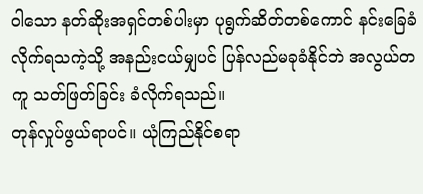ဝါသော နတ်ဆိုးအရှင်တစ်ပါးမှာ ပုရွက်ဆိတ်တစ်ကောင် နင်းခြေခံလိုက်ရသကဲ့သို့ အနည်းငယ်မျှပင် ပြန်လည်မခုခံနိုင်ဘဲ အလွယ်တကူ သတ်ဖြတ်ခြင်း ခံလိုက်ရသည်။
တုန်လှုပ်ဖွယ်ရာပင်။ ယုံကြည်နိုင်စရာ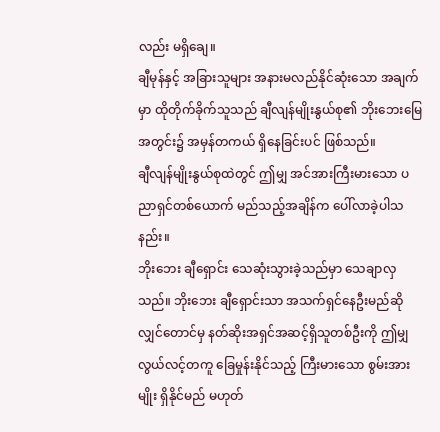လည်း မရှိချေ။
ချီမုန်နှင့် အခြားသူများ အနားမလည်နိုင်ဆုံးသော အချက်မှာ ထိုတိုက်ခိုက်သူသည် ချီလျန်မျိုးနွယ်စု၏ ဘိုးဘေးမြေအတွင်း၌ အမှန်တကယ် ရှိနေခြင်းပင် ဖြစ်သည်။
ချီလျန်မျိုးနွယ်စုထဲတွင် ဤမျှ အင်အားကြီးမားသော ပညာရှင်တစ်ယောက် မည်သည့်အချိန်က ပေါ်လာခဲ့ပါသနည်း။
ဘိုးဘေး ချီရှောင်း သေဆုံးသွားခဲ့သည်မှာ သေချာလှသည်။ ဘိုးဘေး ချီရှောင်းသာ အသက်ရှင်နေဦးမည်ဆိုလျှင်တောင်မှ နတ်ဆိုးအရှင်အဆင့်ရှိသူတစ်ဦးကို ဤမျှလွယ်လင့်တကူ ခြေမှုန်းနိုင်သည့် ကြီးမားသော စွမ်းအားမျိုး ရှိနိုင်မည် မဟုတ်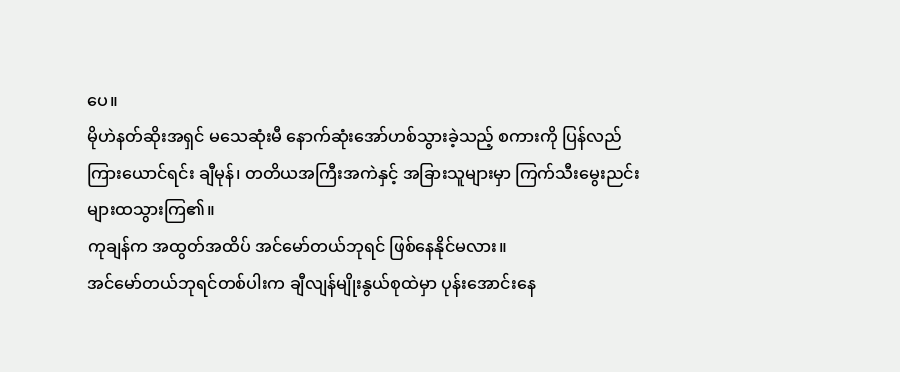ပေ။
မိုဟဲနတ်ဆိုးအရှင် မသေဆုံးမီ နောက်ဆုံးအော်ဟစ်သွားခဲ့သည့် စကားကို ပြန်လည်ကြားယောင်ရင်း ချီမုန်၊ တတိယအကြီးအကဲနှင့် အခြားသူများမှာ ကြက်သီးမွေးညင်းများထသွားကြ၏။
ကုချန်က အထွတ်အထိပ် အင်မော်တယ်ဘုရင် ဖြစ်နေနိုင်မလား။
အင်မော်တယ်ဘုရင်တစ်ပါးက ချီလျန်မျိုးနွယ်စုထဲမှာ ပုန်းအောင်းနေ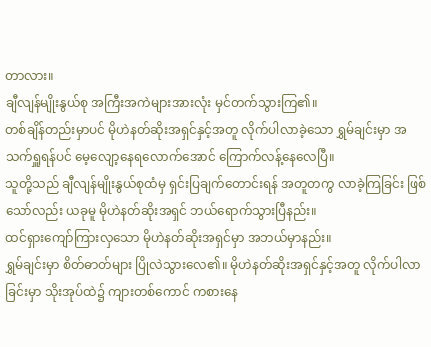တာလား။
ချီလျန်မျိုးနွယ်စု အကြီးအကဲများအားလုံး မှင်တက်သွားကြ၏။
တစ်ချိန်တည်းမှာပင် မိုဟဲနတ်ဆိုးအရှင်နှင့်အတူ လိုက်ပါလာခဲ့သော ရွှမ်ချင်းမှာ အသက်ရှူရန်ပင် မေ့လျော့နေရလောက်အောင် ကြောက်လန့်နေလေပြီ။
သူတို့သည် ချီလျန်မျိုးနွယ်စုထံမှ ရှင်းပြချက်တောင်းရန် အတူတကွ လာခဲ့ကြခြင်း ဖြစ်သော်လည်း ယခုမူ မိုဟဲနတ်ဆိုးအရှင် ဘယ်ရောက်သွားပြီနည်း။
ထင်ရှားကျော်ကြားလှသော မိုဟဲနတ်ဆိုးအရှင်မှာ အဘယ်မှာနည်း။
ရွှမ်ချင်းမှာ စိတ်ဓာတ်များ ပြိုလဲသွားလေ၏။ မိုဟဲနတ်ဆိုးအရှင်နှင့်အတူ လိုက်ပါလာခြင်းမှာ သိုးအုပ်ထဲ၌ ကျားတစ်ကောင် ကစားနေ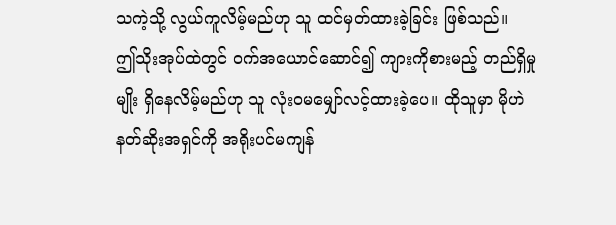သကဲ့သို့ လွယ်ကူလိမ့်မည်ဟု သူ ထင်မှတ်ထားခဲ့ခြင်း ဖြစ်သည်။
ဤသိုးအုပ်ထဲတွင် ဝက်အယောင်ဆောင်၍ ကျားကိုစားမည့် တည်ရှိမှုမျိုး ရှိနေလိမ့်မည်ဟု သူ လုံးဝမမျှော်လင့်ထားခဲ့ပေ။ ထိုသူမှာ မိုဟဲနတ်ဆိုးအရှင်ကို အရိုးပင်မကျန်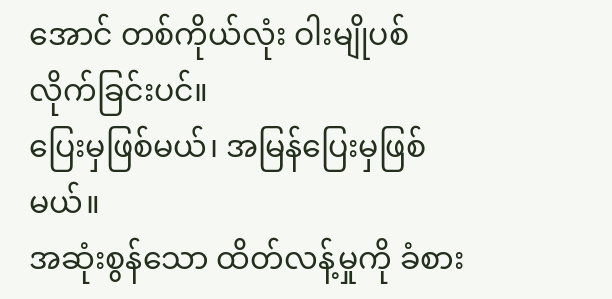အောင် တစ်ကိုယ်လုံး ဝါးမျိုပစ်လိုက်ခြင်းပင်။
ပြေးမှဖြစ်မယ်၊ အမြန်ပြေးမှဖြစ်မယ်။
အဆုံးစွန်သော ထိတ်လန့်မှုကို ခံစား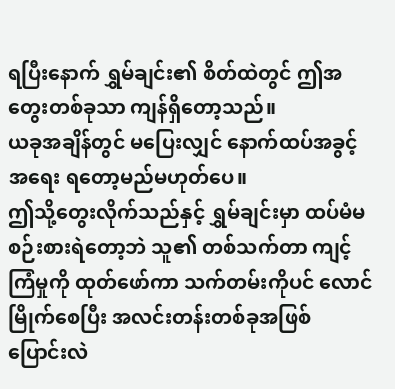ရပြီးနောက် ရွှမ်ချင်း၏ စိတ်ထဲတွင် ဤအတွေးတစ်ခုသာ ကျန်ရှိတော့သည်။
ယခုအချိန်တွင် မပြေးလျှင် နောက်ထပ်အခွင့်အရေး ရတော့မည်မဟုတ်ပေ။
ဤသို့တွေးလိုက်သည်နှင့် ရွှမ်ချင်းမှာ ထပ်မံမစဉ်းစားရဲတော့ဘဲ သူ၏ တစ်သက်တာ ကျင့်ကြံမှုကို ထုတ်ဖော်ကာ သက်တမ်းကိုပင် လောင်မြိုက်စေပြီး အလင်းတန်းတစ်ခုအဖြစ် ပြောင်းလဲ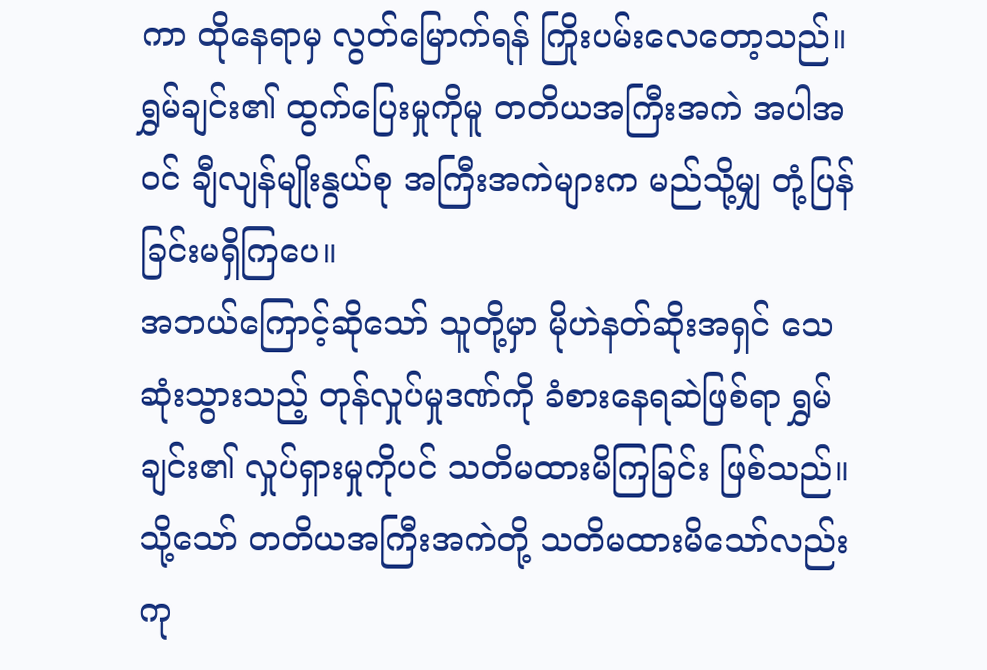ကာ ထိုနေရာမှ လွတ်မြောက်ရန် ကြိုးပမ်းလေတော့သည်။
ရွှမ်ချင်း၏ ထွက်ပြေးမှုကိုမူ တတိယအကြီးအကဲ အပါအဝင် ချီလျန်မျိုးနွယ်စု အကြီးအကဲများက မည်သို့မျှ တုံ့ပြန်ခြင်းမရှိကြပေ။
အဘယ်ကြောင့်ဆိုသော် သူတို့မှာ မိုဟဲနတ်ဆိုးအရှင် သေဆုံးသွားသည့် တုန်လှုပ်မှုဒဏ်ကို ခံစားနေရဆဲဖြစ်ရာ ရွှမ်ချင်း၏ လှုပ်ရှားမှုကိုပင် သတိမထားမိကြခြင်း ဖြစ်သည်။
သို့သော် တတိယအကြီးအကဲတို့ သတိမထားမိသော်လည်း ကု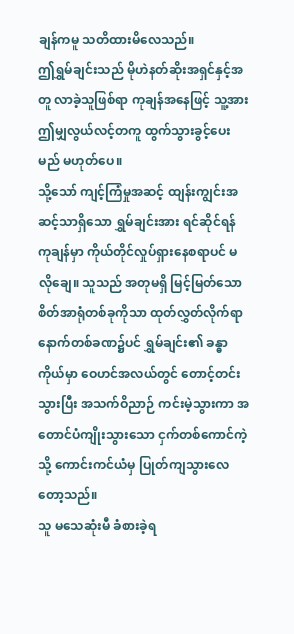ချန်ကမူ သတိထားမိလေသည်။
ဤရွှမ်ချင်းသည် မိုဟဲနတ်ဆိုးအရှင်နှင့်အတူ လာခဲ့သူဖြစ်ရာ ကုချန်အနေဖြင့် သူ့အား ဤမျှလွယ်လင့်တကူ ထွက်သွားခွင့်ပေးမည် မဟုတ်ပေ။
သို့သော် ကျင့်ကြံမှုအဆင့် ထျန်းကျွင်းအဆင့်သာရှိသော ရွှမ်ချင်းအား ရင်ဆိုင်ရန် ကုချန်မှာ ကိုယ်တိုင်လှုပ်ရှားနေစရာပင် မလိုချေ။ သူသည် အတုမရှိ မြင့်မြတ်သော စိတ်အာရုံတစ်ခုကိုသာ ထုတ်လွှတ်လိုက်ရာ နောက်တစ်ခဏ၌ပင် ရွှမ်ချင်း၏ ခန္ဓာကိုယ်မှာ ဝေဟင်အလယ်တွင် တောင့်တင်းသွားပြီး အသက်ဝိညာဉ် ကင်းမဲ့သွားကာ အတောင်ပံကျိုးသွားသော ငှက်တစ်ကောင်ကဲ့သို့ ကောင်းကင်ယံမှ ပြုတ်ကျသွားလေတော့သည်။
သူ မသေဆုံးမီ ခံစားခဲ့ရ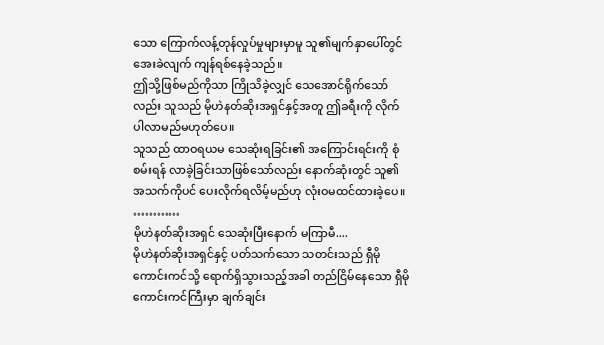သော ကြောက်လန့်တုန်လှုပ်မှုများမှာမူ သူ၏မျက်နှာပေါ်တွင် အေးခဲလျက် ကျန်ရစ်နေခဲ့သည်။
ဤသို့ဖြစ်မည်ကိုသာ ကြိုသိခဲ့လျှင် သေအောင်ရိုက်သော်လည်း သူသည် မိုဟဲနတ်ဆိုးအရှင်နှင့်အတူ ဤခရီးကို လိုက်ပါလာမည်မဟုတ်ပေ။
သူသည် ထာဝရယမ သေဆုံးရခြင်း၏ အကြောင်းရင်းကို စုံစမ်းရန် လာခဲ့ခြင်းသာဖြစ်သော်လည်း နောက်ဆုံးတွင် သူ၏အသက်ကိုပင် ပေးလိုက်ရလိမ့်မည်ဟု လုံးဝမထင်ထားခဲ့ပေ။
…………
မိုဟဲနတ်ဆိုးအရှင် သေဆုံးပြီးနောက် မကြာမီ....
မိုဟဲနတ်ဆိုးအရှင်နှင့် ပတ်သက်သော သတင်းသည် ရှီမိုကောင်းကင်သို့ ရောက်ရှိသွားသည့်အခါ တည်ငြိမ်နေသော ရှီမိုကောင်းကင်ကြီးမှာ ချက်ချင်း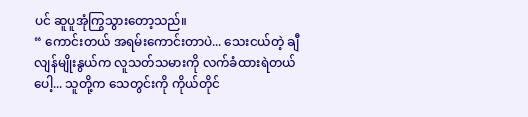ပင် ဆူပူအုံကြွသွားတော့သည်။
“ ကောင်းတယ် အရမ်းကောင်းတာပဲ... သေးငယ်တဲ့ ချီလျန်မျိုးနွယ်က လူသတ်သမားကို လက်ခံထားရဲတယ်ပေါ့... သူတို့က သေတွင်းကို ကိုယ်တိုင်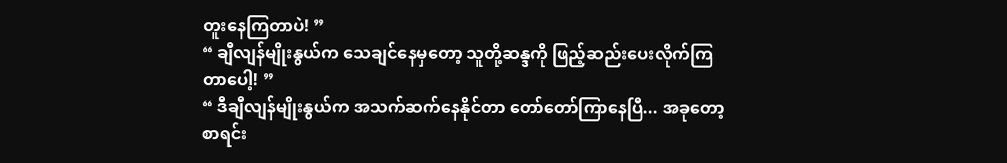တူးနေကြတာပဲ! ”
“ ချီလျန်မျိုးနွယ်က သေချင်နေမှတော့ သူတို့ဆန္ဒကို ဖြည့်ဆည်းပေးလိုက်ကြတာပေါ့! ”
“ ဒီချီလျန်မျိုးနွယ်က အသက်ဆက်နေနိုင်တာ တော်တော်ကြာနေပြီ... အခုတော့ စာရင်း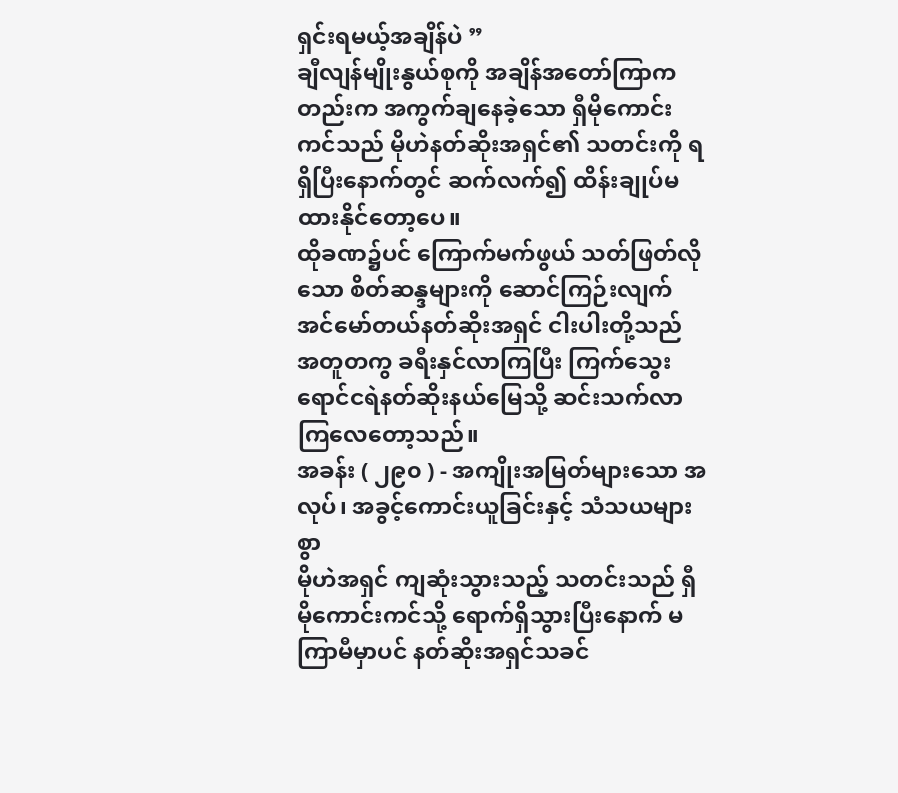ရှင်းရမယ့်အချိန်ပဲ ”
ချီလျန်မျိုးနွယ်စုကို အချိန်အတော်ကြာကတည်းက အကွက်ချနေခဲ့သော ရှီမိုကောင်းကင်သည် မိုဟဲနတ်ဆိုးအရှင်၏ သတင်းကို ရရှိပြီးနောက်တွင် ဆက်လက်၍ ထိန်းချုပ်မထားနိုင်တော့ပေ။
ထိုခဏ၌ပင် ကြောက်မက်ဖွယ် သတ်ဖြတ်လိုသော စိတ်ဆန္ဒများကို ဆောင်ကြဉ်းလျက် အင်မော်တယ်နတ်ဆိုးအရှင် ငါးပါးတို့သည် အတူတကွ ခရီးနှင်လာကြပြီး ကြက်သွေးရောင်ငရဲနတ်ဆိုးနယ်မြေသို့ ဆင်းသက်လာကြလေတော့သည်။
အခန်း ( ၂၉၀ ) - အကျိုးအမြတ်များသော အလုပ်၊ အခွင့်ကောင်းယူခြင်းနှင့် သံသယများစွာ
မိုဟဲအရှင် ကျဆုံးသွားသည့် သတင်းသည် ရှီမိုကောင်းကင်သို့ ရောက်ရှိသွားပြီးနောက် မကြာမီမှာပင် နတ်ဆိုးအရှင်သခင်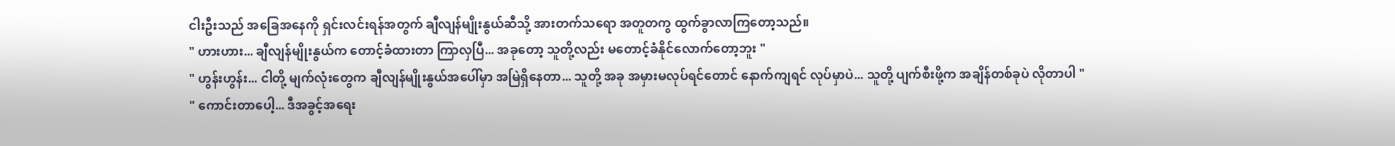ငါးဦးသည် အခြေအနေကို ရှင်းလင်းရန်အတွက် ချီလျန်မျိုးနွယ်ဆီသို့ အားတက်သရော အတူတကွ ထွက်ခွာလာကြတော့သည်။
" ဟားဟား... ချီလျန်မျိုးနွယ်က တောင့်ခံထားတာ ကြာလှပြီ... အခုတော့ သူတို့လည်း မတောင့်ခံနိုင်လောက်တော့ဘူး "
" ဟွန်းဟွန်း... ငါတို့ မျက်လုံးတွေက ချီလျန်မျိုးနွယ်အပေါ်မှာ အမြဲရှိနေတာ... သူတို့ အခု အမှားမလုပ်ရင်တောင် နောက်ကျရင် လုပ်မှာပဲ... သူတို့ ပျက်စီးဖို့က အချိန်တစ်ခုပဲ လိုတာပါ "
" ကောင်းတာပေါ့... ဒီအခွင့်အရေး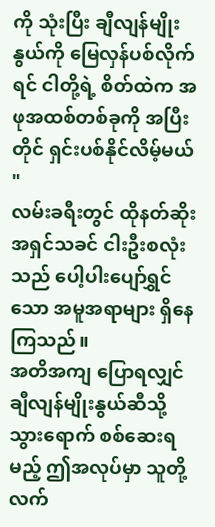ကို သုံးပြီး ချီလျန်မျိုးနွယ်ကို မြေလှန်ပစ်လိုက်ရင် ငါတို့ရဲ့ စိတ်ထဲက အဖုအထစ်တစ်ခုကို အပြီးတိုင် ရှင်းပစ်နိုင်လိမ့်မယ် "
လမ်းခရီးတွင် ထိုနတ်ဆိုးအရှင်သခင် ငါးဦးစလုံးသည် ပေါ့ပါးပျော်ရွှင်သော အမူအရာများ ရှိနေကြသည်။
အတိအကျ ပြောရလျှင် ချီလျန်မျိုးနွယ်ဆီသို့ သွားရောက် စစ်ဆေးရမည့် ဤအလုပ်မှာ သူတို့ လက်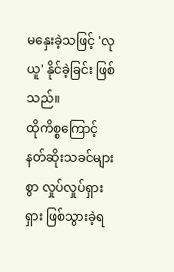မနှေးခဲ့သဖြင့် 'လုယူ' နိုင်ခဲ့ခြင်း ဖြစ်သည်။
ထိုကိစ္စကြောင့် နတ်ဆိုးသခင်များစွာ လှုပ်လှုပ်ရှားရှား ဖြစ်သွားခဲ့ရ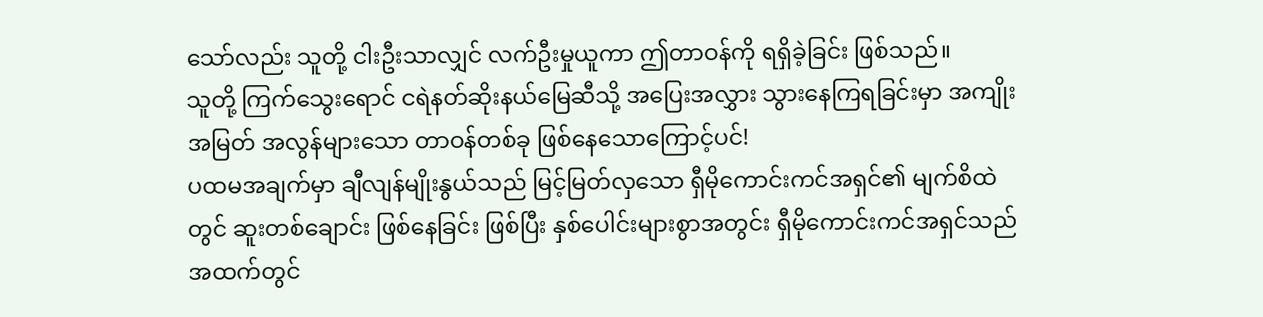သော်လည်း သူတို့ ငါးဦးသာလျှင် လက်ဦးမှုယူကာ ဤတာဝန်ကို ရရှိခဲ့ခြင်း ဖြစ်သည်။
သူတို့ ကြက်သွေးရောင် ငရဲနတ်ဆိုးနယ်မြေဆီသို့ အပြေးအလွှား သွားနေကြရခြင်းမှာ အကျိုးအမြတ် အလွန်များသော တာဝန်တစ်ခု ဖြစ်နေသောကြောင့်ပင်!
ပထမအချက်မှာ ချီလျန်မျိုးနွယ်သည် မြင့်မြတ်လှသော ရှီမိုကောင်းကင်အရှင်၏ မျက်စိထဲတွင် ဆူးတစ်ချောင်း ဖြစ်နေခြင်း ဖြစ်ပြီး နှစ်ပေါင်းများစွာအတွင်း ရှီမိုကောင်းကင်အရှင်သည် အထက်တွင်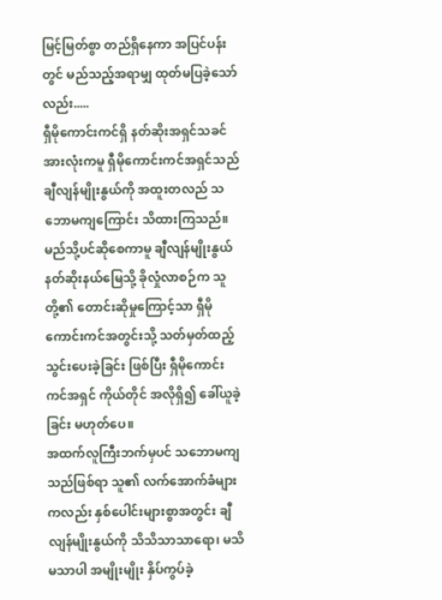မြင့်မြတ်စွာ တည်ရှိနေကာ အပြင်ပန်းတွင် မည်သည့်အရာမျှ ထုတ်မပြခဲ့သော်လည်း.....
ရှီမိုကောင်းကင်ရှိ နတ်ဆိုးအရှင်သခင် အားလုံးကမူ ရှီမိုကောင်းကင်အရှင်သည် ချီလျန်မျိုးနွယ်ကို အထူးတလည် သဘောမကျကြောင်း သိထားကြသည်။
မည်သို့ပင်ဆိုစေကာမူ ချီလျန်မျိုးနွယ် နတ်ဆိုးနယ်မြေသို့ ခိုလှုံလာစဉ်က သူတို့၏ တောင်းဆိုမှုကြောင့်သာ ရှီမိုကောင်းကင်အတွင်းသို့ သတ်မှတ်ထည့်သွင်းပေးခဲ့ခြင်း ဖြစ်ပြီး ရှီမိုကောင်းကင်အရှင် ကိုယ်တိုင် အလိုရှိ၍ ခေါ်ယူခဲ့ခြင်း မဟုတ်ပေ။
အထက်လူကြီးဘက်မှပင် သဘောမကျသည်ဖြစ်ရာ သူ၏ လက်အောက်ခံများကလည်း နှစ်ပေါင်းများစွာအတွင်း ချီလျန်မျိုးနွယ်ကို သိသိသာသာရော၊ မသိမသာပါ အမျိုးမျိုး နှိပ်ကွပ်ခဲ့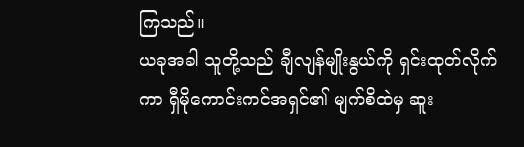ကြသည်။
ယခုအခါ သူတို့သည် ချီလျန်မျိုးနွယ်ကို ရှင်းထုတ်လိုက်ကာ ရှီမိုကောင်းကင်အရှင်၏ မျက်စိထဲမှ ဆူး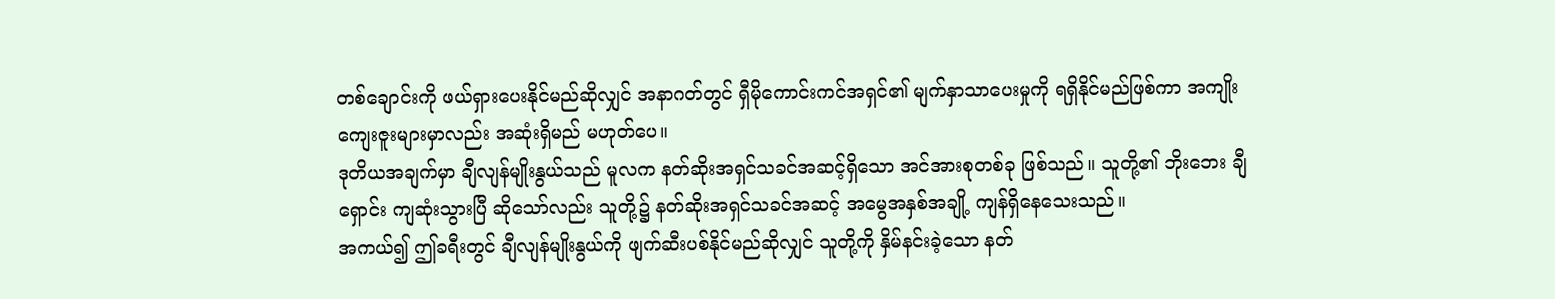တစ်ချောင်းကို ဖယ်ရှားပေးနိုင်မည်ဆိုလျှင် အနာဂတ်တွင် ရှီမိုကောင်းကင်အရှင်၏ မျက်နှာသာပေးမှုကို ရရှိနိုင်မည်ဖြစ်ကာ အကျိုးကျေးဇူးများမှာလည်း အဆုံးရှိမည် မဟုတ်ပေ။
ဒုတိယအချက်မှာ ချီလျန်မျိုးနွယ်သည် မူလက နတ်ဆိုးအရှင်သခင်အဆင့်ရှိသော အင်အားစုတစ်ခု ဖြစ်သည်။ သူတို့၏ ဘိုးဘေး ချီရှောင်း ကျဆုံးသွားပြီ ဆိုသော်လည်း သူတို့၌ နတ်ဆိုးအရှင်သခင်အဆင့် အမွေအနှစ်အချို့ ကျန်ရှိနေသေးသည်။
အကယ်၍ ဤခရီးတွင် ချီလျန်မျိုးနွယ်ကို ဖျက်ဆီးပစ်နိုင်မည်ဆိုလျှင် သူတို့ကို နှိမ်နင်းခဲ့သော နတ်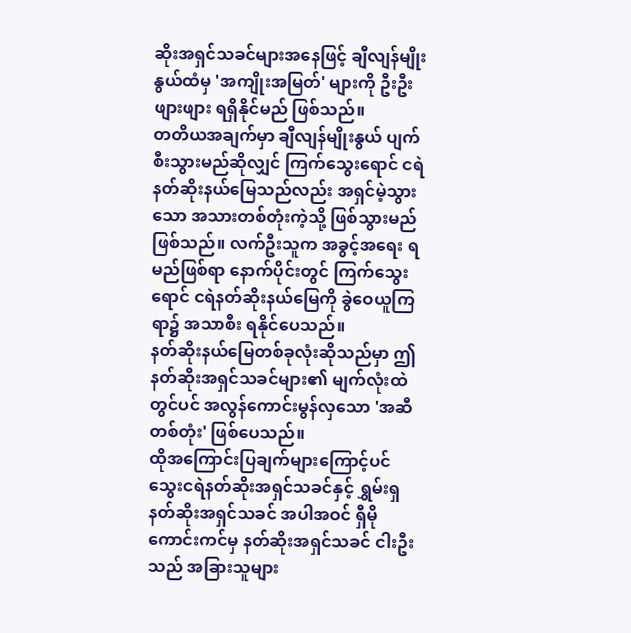ဆိုးအရှင်သခင်များအနေဖြင့် ချီလျန်မျိုးနွယ်ထံမှ 'အကျိုးအမြတ်' များကို ဦးဦးဖျားဖျား ရရှိနိုင်မည် ဖြစ်သည်။
တတိယအချက်မှာ ချီလျန်မျိုးနွယ် ပျက်စီးသွားမည်ဆိုလျှင် ကြက်သွေးရောင် ငရဲနတ်ဆိုးနယ်မြေသည်လည်း အရှင်မဲ့သွားသော အသားတစ်တုံးကဲ့သို့ ဖြစ်သွားမည် ဖြစ်သည်။ လက်ဦးသူက အခွင့်အရေး ရမည်ဖြစ်ရာ နောက်ပိုင်းတွင် ကြက်သွေးရောင် ငရဲနတ်ဆိုးနယ်မြေကို ခွဲဝေယူကြရာ၌ အသာစီး ရနိုင်ပေသည်။
နတ်ဆိုးနယ်မြေတစ်ခုလုံးဆိုသည်မှာ ဤနတ်ဆိုးအရှင်သခင်များ၏ မျက်လုံးထဲတွင်ပင် အလွန်ကောင်းမွန်လှသော 'အဆီတစ်တုံး' ဖြစ်ပေသည်။
ထိုအကြောင်းပြချက်များကြောင့်ပင် သွေးငရဲနတ်ဆိုးအရှင်သခင်နှင့် ရွှမ်းရှနတ်ဆိုးအရှင်သခင် အပါအဝင် ရှီမိုကောင်းကင်မှ နတ်ဆိုးအရှင်သခင် ငါးဦးသည် အခြားသူများ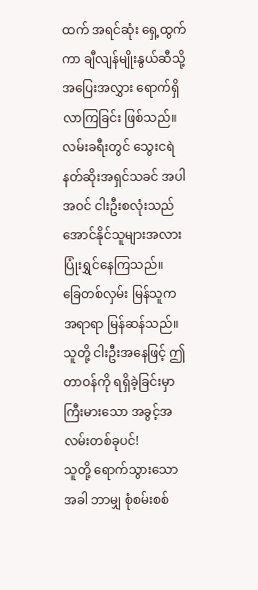ထက် အရင်ဆုံး ရှေ့ထွက်ကာ ချီလျန်မျိုးနွယ်ဆီသို့ အပြေးအလွှား ရောက်ရှိလာကြခြင်း ဖြစ်သည်။
လမ်းခရီးတွင် သွေးငရဲနတ်ဆိုးအရှင်သခင် အပါအဝင် ငါးဦးစလုံးသည် အောင်နိုင်သူများအလား ပြုံးရွှင်နေကြသည်။
ခြေတစ်လှမ်း မြန်သူက အရာရာ မြန်ဆန်သည်။
သူတို့ ငါးဦးအနေဖြင့် ဤတာဝန်ကို ရရှိခဲ့ခြင်းမှာ ကြီးမားသော အခွင့်အလမ်းတစ်ခုပင်!
သူတို့ ရောက်သွားသောအခါ ဘာမျှ စုံစမ်းစစ်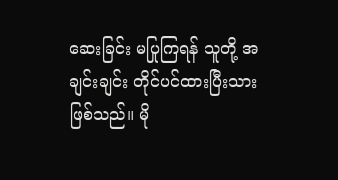ဆေးခြင်း မပြုကြရန် သူတို့ အချင်းချင်း တိုင်ပင်ထားပြီးသား ဖြစ်သည်။ မို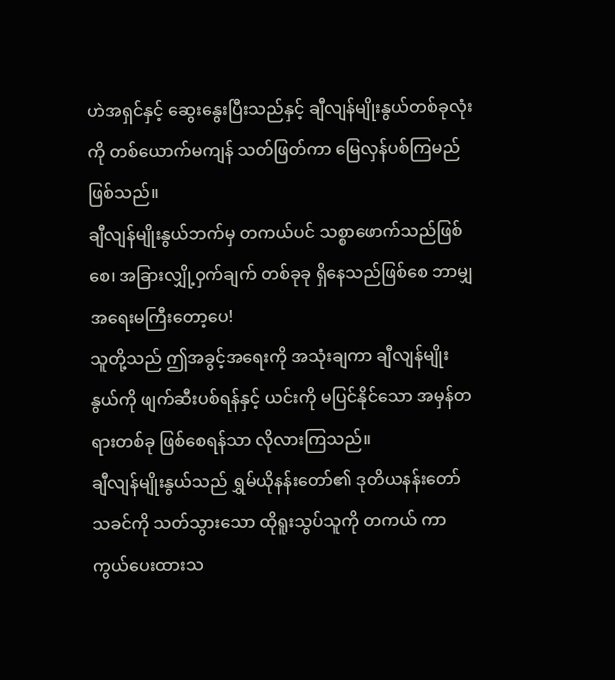ဟဲအရှင်နှင့် ဆွေးနွေးပြီးသည်နှင့် ချီလျန်မျိုးနွယ်တစ်ခုလုံးကို တစ်ယောက်မကျန် သတ်ဖြတ်ကာ မြေလှန်ပစ်ကြမည် ဖြစ်သည်။
ချီလျန်မျိုးနွယ်ဘက်မှ တကယ်ပင် သစ္စာဖောက်သည်ဖြစ်စေ၊ အခြားလျှို့ဝှက်ချက် တစ်ခုခု ရှိနေသည်ဖြစ်စေ ဘာမျှ အရေးမကြီးတော့ပေ!
သူတို့သည် ဤအခွင့်အရေးကို အသုံးချကာ ချီလျန်မျိုးနွယ်ကို ဖျက်ဆီးပစ်ရန်နှင့် ယင်းကို မပြင်နိုင်သော အမှန်တရားတစ်ခု ဖြစ်စေရန်သာ လိုလားကြသည်။
ချီလျန်မျိုးနွယ်သည် ရွှမ်ယိုနန်းတော်၏ ဒုတိယနန်းတော်သခင်ကို သတ်သွားသော ထိုရူးသွပ်သူကို တကယ် ကာကွယ်ပေးထားသ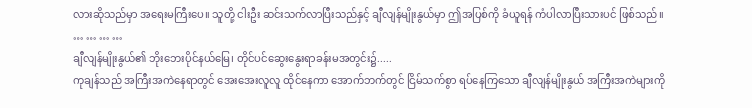လားဆိုသည်မှာ အရေးမကြီးပေ။ သူတို့ ငါးဦး ဆင်းသက်လာပြီးသည်နှင့် ချီလျန်မျိုးနွယ်မှာ ဤအပြစ်ကို ခံယူရန် ကံပါလာပြီးသားပင် ဖြစ်သည်။
… … … …
ချီလျန်မျိုးနွယ်၏ ဘိုးဘေးပိုင်နယ်မြေ၊ တိုင်ပင်ဆွေးနွေးရာခန်းမအတွင်း၌.....
ကုချန်သည် အကြီးအကဲနေရာတွင် အေးအေးလူလူ ထိုင်နေကာ အောက်ဘက်တွင် ငြိမ်သက်စွာ ရပ်နေကြသော ချီလျန်မျိုးနွယ် အကြီးအကဲများကို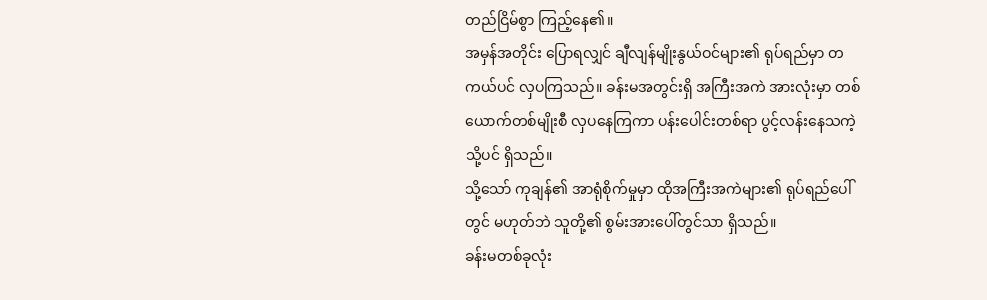တည်ငြိမ်စွာ ကြည့်နေ၏။
အမှန်အတိုင်း ပြောရလျှင် ချီလျန်မျိုးနွယ်ဝင်များ၏ ရုပ်ရည်မှာ တကယ်ပင် လှပကြသည်။ ခန်းမအတွင်းရှိ အကြီးအကဲ အားလုံးမှာ တစ်ယောက်တစ်မျိုးစီ လှပနေကြကာ ပန်းပေါင်းတစ်ရာ ပွင့်လန်းနေသကဲ့သို့ပင် ရှိသည်။
သို့သော် ကုချန်၏ အာရုံစိုက်မှုမှာ ထိုအကြီးအကဲများ၏ ရုပ်ရည်ပေါ်တွင် မဟုတ်ဘဲ သူတို့၏ စွမ်းအားပေါ်တွင်သာ ရှိသည်။
ခန်းမတစ်ခုလုံး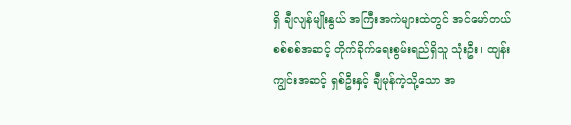ရှိ ချီလျန်မျိုးနွယ် အကြီးအကဲများထဲတွင် အင်မော်တယ်စစ်စစ်အဆင့် တိုက်ခိုက်ရေးစွမ်းရည်ရှိသူ သုံးဦး၊ ထျန်းကျွင်းအဆင့် ရှစ်ဦးနှင့် ချီမုန်ကဲ့သို့သော အ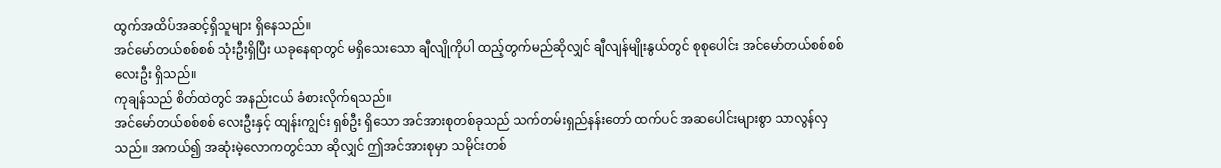ထွက်အထိပ်အဆင့်ရှိသူများ ရှိနေသည်။
အင်မော်တယ်စစ်စစ် သုံးဦးရှိပြီး ယခုနေရာတွင် မရှိသေးသော ချီလျိုကိုပါ ထည့်တွက်မည်ဆိုလျှင် ချီလျန်မျိုးနွယ်တွင် စုစုပေါင်း အင်မော်တယ်စစ်စစ် လေးဦး ရှိသည်။
ကုချန်သည် စိတ်ထဲတွင် အနည်းငယ် ခံစားလိုက်ရသည်။
အင်မော်တယ်စစ်စစ် လေးဦးနှင့် ထျန်းကျွင်း ရှစ်ဦး ရှိသော အင်အားစုတစ်ခုသည် သက်တမ်းရှည်နန်းတော် ထက်ပင် အဆပေါင်းများစွာ သာလွန်လှသည်။ အကယ်၍ အဆုံးမဲ့လောကတွင်သာ ဆိုလျှင် ဤအင်အားစုမှာ သမိုင်းတစ်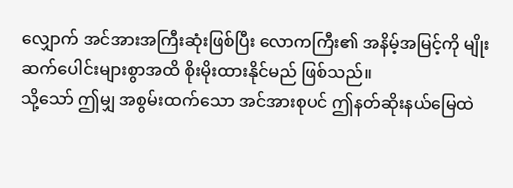လျှောက် အင်အားအကြီးဆုံးဖြစ်ပြီး လောကကြီး၏ အနိမ့်အမြင့်ကို မျိုးဆက်ပေါင်းများစွာအထိ စိုးမိုးထားနိုင်မည် ဖြစ်သည်။
သို့သော် ဤမျှ အစွမ်းထက်သော အင်အားစုပင် ဤနတ်ဆိုးနယ်မြေထဲ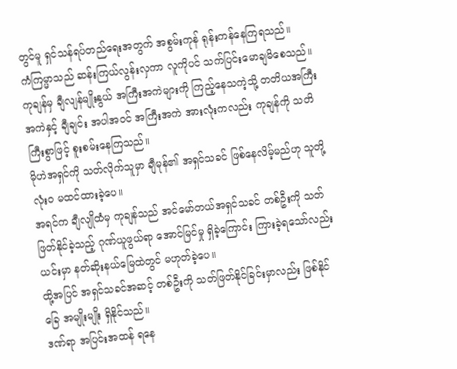တွင်မူ ရှင်သန်ရပ်တည်ရေးအတွက် အစွမ်းကုန် ရုန်းကန်နေကြရသည်။
ကံကြမ္မာသည် ဆန်းကြယ်လွန်းလှကာ လူကိုပင် သက်ပြင်းမောချမိစေသည်။
ကုချန်မှ ချီလျန်မျိုးနွယ် အကြီးအကဲများကို ကြည့်နေသကဲ့သို့ တတိယအကြီးအကဲနှင့် ချီချင်း အပါအဝင် အကြီးအကဲ အားလုံးကလည်း ကုချန်ကို သတိကြီးစွာဖြင့် စူးစမ်းနေကြသည်။
မိုဟဲအရှင်ကို သတ်လိုက်သူမှာ ချီမုန်၏ အရှင်သခင် ဖြစ်နေလိမ့်မည်ဟု သူတို့ လုံးဝ မထင်ထားခဲ့ပေ။
အရင်က ချီလျိုထံမှ ကုချန်သည် အင်မော်တယ်အရှင်သခင် တစ်ဦးကို သတ်ဖြတ်နိုင်ခဲ့သည့် ဂုဏ်ယူဖွယ်ရာ အောင်မြင်မှု ရှိခဲ့ကြောင်း ကြားခဲ့ရသော်လည်း ယင်းမှာ နတ်ဆိုးနယ်မြေထဲတွင် မဟုတ်ခဲ့ပေ။
ထို့အပြင် အရှင်သခင်အဆင့် တစ်ဦးကို သတ်ဖြတ်နိုင်ခြင်းမှာလည်း ဖြစ်နိုင်ခြေ အမျိုးမျိုး ရှိနိုင်သည်။
ဒဏ်ရာ အပြင်းအထန် ရနေ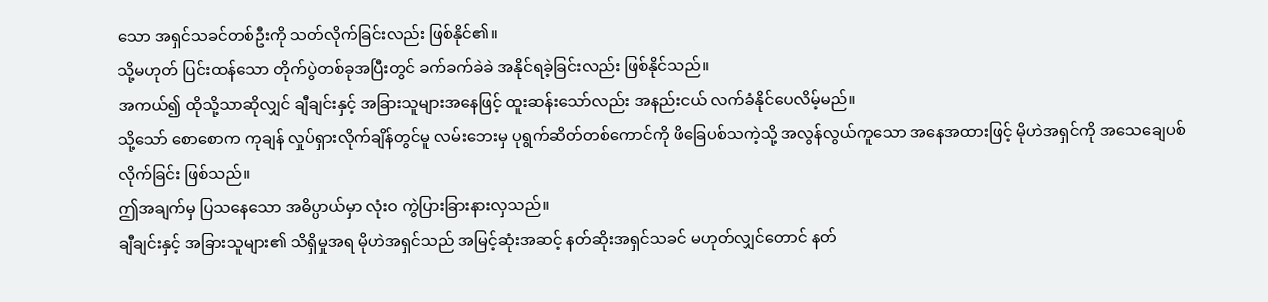သော အရှင်သခင်တစ်ဦးကို သတ်လိုက်ခြင်းလည်း ဖြစ်နိုင်၏။
သို့မဟုတ် ပြင်းထန်သော တိုက်ပွဲတစ်ခုအပြီးတွင် ခက်ခက်ခဲခဲ အနိုင်ရခဲ့ခြင်းလည်း ဖြစ်နိုင်သည်။
အကယ်၍ ထိုသို့သာဆိုလျှင် ချီချင်းနှင့် အခြားသူများအနေဖြင့် ထူးဆန်းသော်လည်း အနည်းငယ် လက်ခံနိုင်ပေလိမ့်မည်။
သို့သော် စောစောက ကုချန် လှုပ်ရှားလိုက်ချိန်တွင်မူ လမ်းဘေးမှ ပုရွက်ဆိတ်တစ်ကောင်ကို ဖိခြေပစ်သကဲ့သို့ အလွန်လွယ်ကူသော အနေအထားဖြင့် မိုဟဲအရှင်ကို အသေချေပစ်လိုက်ခြင်း ဖြစ်သည်။
ဤအချက်မှ ပြသနေသော အဓိပ္ပာယ်မှာ လုံးဝ ကွဲပြားခြားနားလှသည်။
ချီချင်းနှင့် အခြားသူများ၏ သိရှိမှုအရ မိုဟဲအရှင်သည် အမြင့်ဆုံးအဆင့် နတ်ဆိုးအရှင်သခင် မဟုတ်လျှင်တောင် နတ်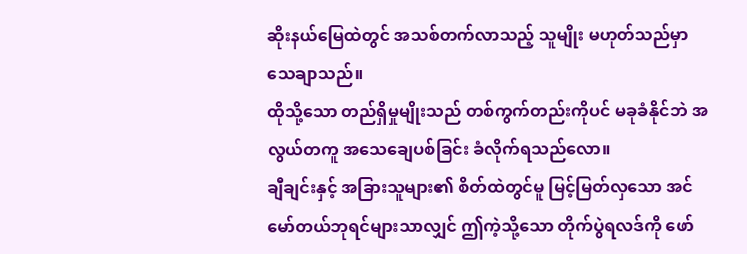ဆိုးနယ်မြေထဲတွင် အသစ်တက်လာသည့် သူမျိုး မဟုတ်သည်မှာ သေချာသည်။
ထိုသို့သော တည်ရှိမှုမျိုးသည် တစ်ကွက်တည်းကိုပင် မခုခံနိုင်ဘဲ အလွယ်တကူ အသေချေပစ်ခြင်း ခံလိုက်ရသည်လော။
ချီချင်းနှင့် အခြားသူများ၏ စိတ်ထဲတွင်မူ မြင့်မြတ်လှသော အင်မော်တယ်ဘုရင်များသာလျှင် ဤကဲ့သို့သော တိုက်ပွဲရလဒ်ကို ဖော်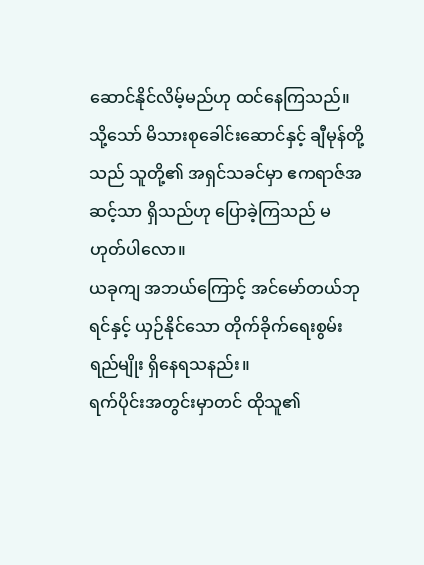ဆောင်နိုင်လိမ့်မည်ဟု ထင်နေကြသည်။
သို့သော် မိသားစုခေါင်းဆောင်နှင့် ချီမုန်တို့သည် သူတို့၏ အရှင်သခင်မှာ ဧကရာဇ်အဆင့်သာ ရှိသည်ဟု ပြောခဲ့ကြသည် မဟုတ်ပါလော။
ယခုကျ အဘယ်ကြောင့် အင်မော်တယ်ဘုရင်နှင့် ယှဉ်နိုင်သော တိုက်ခိုက်ရေးစွမ်းရည်မျိုး ရှိနေရသနည်း။
ရက်ပိုင်းအတွင်းမှာတင် ထိုသူ၏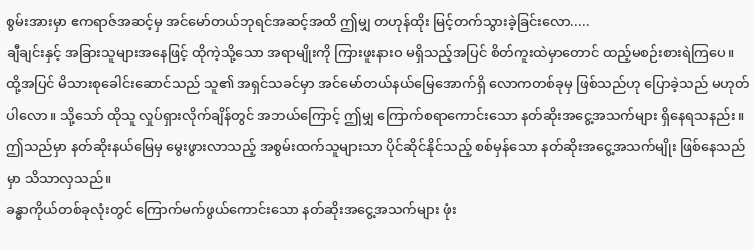စွမ်းအားမှာ ဧကရာဇ်အဆင့်မှ အင်မော်တယ်ဘုရင်အဆင့်အထိ ဤမျှ တဟုန်ထိုး မြင့်တက်သွားခဲ့ခြင်းလော.....
ချီချင်းနှင့် အခြားသူများအနေဖြင့် ထိုကဲ့သို့သော အရာမျိုးကို ကြားဖူးနားဝ မရှိသည့်အပြင် စိတ်ကူးထဲမှာတောင် ထည့်မစဉ်းစားရဲကြပေ။
ထို့အပြင် မိသားစုခေါင်းဆောင်သည် သူ၏ အရှင်သခင်မှာ အင်မော်တယ်နယ်မြေအောက်ရှိ လောကတစ်ခုမှ ဖြစ်သည်ဟု ပြောခဲ့သည် မဟုတ်ပါလော။ သို့သော် ထိုသူ လှုပ်ရှားလိုက်ချိန်တွင် အဘယ်ကြောင့် ဤမျှ ကြောက်စရာကောင်းသော နတ်ဆိုးအငွေ့အသက်များ ရှိနေရသနည်း။
ဤသည်မှာ နတ်ဆိုးနယ်မြေမှ မွေးဖွားလာသည့် အစွမ်းထက်သူများသာ ပိုင်ဆိုင်နိုင်သည့် စစ်မှန်သော နတ်ဆိုးအငွေ့အသက်မျိုး ဖြစ်နေသည်မှာ သိသာလှသည်။
ခန္ဓာကိုယ်တစ်ခုလုံးတွင် ကြောက်မက်ဖွယ်ကောင်းသော နတ်ဆိုးအငွေ့အသက်များ ဖုံး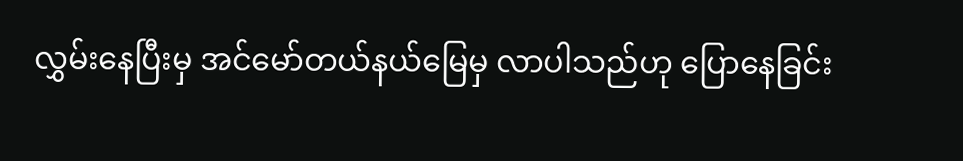လွှမ်းနေပြီးမှ အင်မော်တယ်နယ်မြေမှ လာပါသည်ဟု ပြောနေခြင်း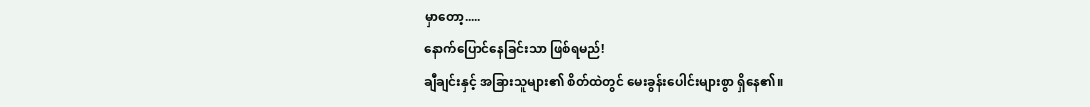မှာတော့.....
နောက်ပြောင်နေခြင်းသာ ဖြစ်ရမည်!
ချီချင်းနှင့် အခြားသူများ၏ စိတ်ထဲတွင် မေးခွန်းပေါင်းများစွာ ရှိနေ၏။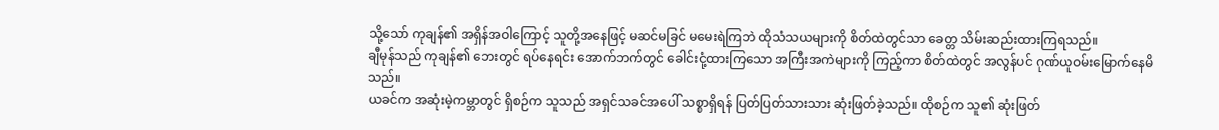သို့သော် ကုချန်၏ အရှိန်အဝါကြောင့် သူတို့အနေဖြင့် မဆင်မခြင် မမေးရဲကြဘဲ ထိုသံသယများကို စိတ်ထဲတွင်သာ ခေတ္တ သိမ်းဆည်းထားကြရသည်။
ချီမုန်သည် ကုချန်၏ ဘေးတွင် ရပ်နေရင်း အောက်ဘက်တွင် ခေါင်းငုံ့ထားကြသော အကြီးအကဲများကို ကြည့်ကာ စိတ်ထဲတွင် အလွန်ပင် ဂုဏ်ယူဝမ်းမြောက်နေမိသည်။
ယခင်က အဆုံးမဲ့ကမ္ဘာတွင် ရှိစဉ်က သူသည် အရှင်သခင်အပေါ် သစ္စာရှိရန် ပြတ်ပြတ်သားသား ဆုံးဖြတ်ခဲ့သည်။ ထိုစဉ်က သူ၏ ဆုံးဖြတ်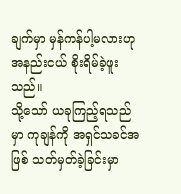ချက်မှာ မှန်ကန်ပါ့မလားဟု အနည်းငယ် စိုးရိမ်ခဲ့ဖူးသည်။
သို့သော် ယခုကြည့်ရသည်မှာ ကုချန်ကို အရှင်သခင်အဖြစ် သတ်မှတ်ခဲ့ခြင်းမှာ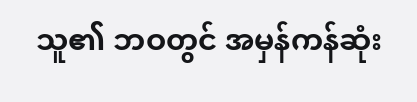သူ၏ ဘဝတွင် အမှန်ကန်ဆုံး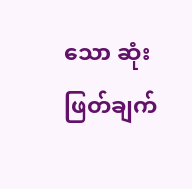သော ဆုံးဖြတ်ချက်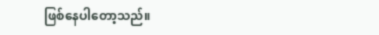ဖြစ်နေပါတော့သည်။